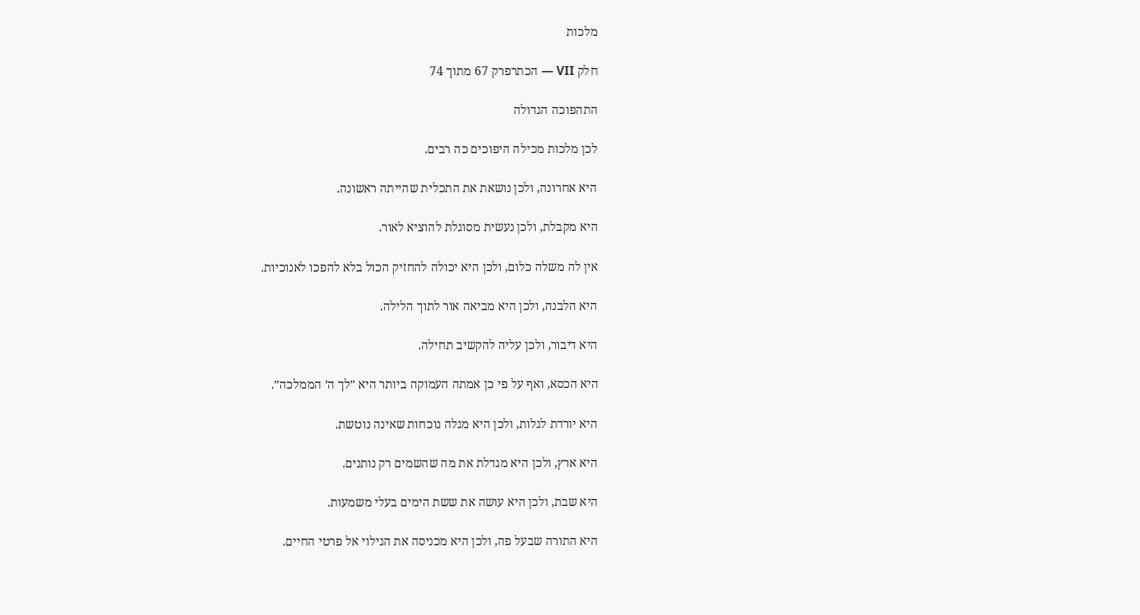מלכות

חלק VII — הכתרפרק 67 מתוך 74

התהפוכה הגדולה

לכן מלכות מכילה היפוכים כה רבים.

היא אחרונה, ולכן נושאת את התכלית שהייתה ראשונה.

היא מקבלת, ולכן נעשית מסוגלת להוציא לאור.

אין לה משלה כלום, ולכן היא יכולה להחזיק הכול בלא להפכו לאנוכיות.

היא הלבנה, ולכן היא מביאה אור לתוך הלילה.

היא דיבור, ולכן עליה להקשיב תחילה.

היא הכסא, ואף על פי כן אמתה העמוקה ביותר היא ״לך ה׳ הממלכה״.

היא יורדת לגלות, ולכן היא מגלה נוכחות שאינה נוטשת.

היא ארץ, ולכן היא מגדלת את מה שהשמים רק נותנים.

היא שבת, ולכן היא עושה את ששת הימים בעלי משמעות.

היא התורה שבעל פה, ולכן היא מכניסה את הגילוי אל פרטי החיים.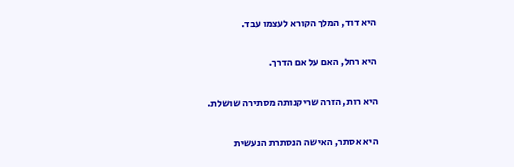היא דוד, המלך הקורא לעצמו עבד.

היא רחל, האם על אם הדרך.

היא רות, הזרה שריקנותה מסתירה שושלת.

היא אסתר, האישה הנסתרת הנעשית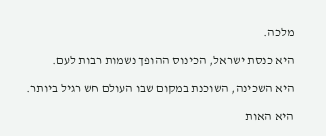מלכה.

היא כנסת ישראל, הכינוס ההופך נשמות רבות לעם.

היא השכינה, השוכנת במקום שבו העולם חש רגיל ביותר.

היא האות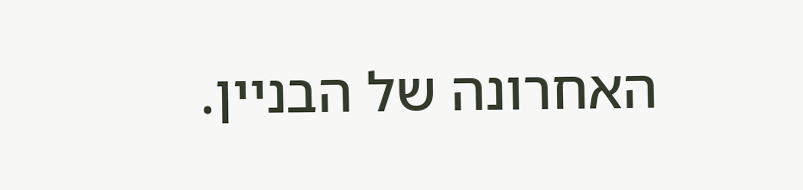האחרונה של הבניין.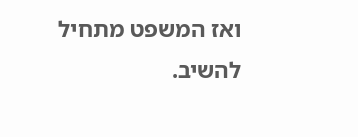ואז המשפט מתחיל להשיב.